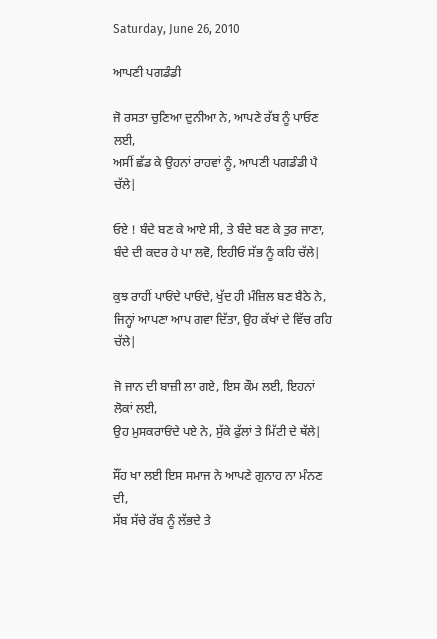Saturday, June 26, 2010

ਆਪਣੀ ਪਗਡੰਡੀ

ਜੋ ਰਸਤਾ ਚੁਣਿਆ ਦੁਨੀਆ ਨੇ, ਆਪਣੇ ਰੱਬ ਨੂੰ ਪਾਓਣ ਲਈ,
ਅਸੀਂ ਛੱਡ ਕੇ ਉਹਨਾਂ ਰਾਹਵਾਂ ਨੂੰ, ਆਪਣੀ ਪਗਡੰਡੀ ਪੈ ਚੱਲੇ|

ਓਏ ! ਬੰਦੇ ਬਣ ਕੇ ਆਏ ਸੀ, ਤੇ ਬੰਦੇ ਬਣ ਕੇ ਤੁਰ ਜਾਣਾ,
ਬੰਦੇ ਦੀ ਕਦਰ ਹੇ ਪਾ ਲਵੋ, ਇਹੀਓ ਸੱਭ ਨੂੰ ਕਹਿ ਚੱਲੇ|

ਕੁਝ ਰਾਹੀਂ ਪਾਓਂਦੇ ਪਾਓਂਦੇ, ਖੁੱਦ ਹੀ ਮੰਜ਼ਿਲ ਬਣ ਬੈਠੇ ਨੇ,
ਜਿਨ੍ਹਾਂ ਆਪਣਾ ਆਪ ਗਵਾ ਦਿੱਤਾ, ਉਹ ਕੱਖਾਂ ਦੇ ਵਿੱਚ ਰਹਿ ਚੱਲੇ|

ਜੋ ਜਾਨ ਦੀ ਬਾਜ਼ੀ ਲਾ ਗਏ, ਇਸ ਕੌਮ ਲਈ, ਇਹਨਾਂ ਲੋਕਾਂ ਲਈ,
ਉਹ ਮੁਸਕਰਾਓਂਦੇ ਪਏ ਨੇ, ਸੁੱਕੇ ਫੁੱਲਾਂ ਤੇ ਮਿੱਟੀ ਦੇ ਥੱਲੇ|

ਸੌਂਹ ਖਾ ਲਈ ਇਸ ਸਮਾਜ ਨੇ ਆਪਣੇ ਗੁਨਾਹ ਨਾ ਮੰਨਣ ਦੀ,
ਸੱਬ ਸੱਚੇ ਰੱਬ ਨੂੰ ਲੱਭਦੇ ਤੇ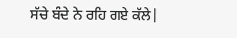ਸੱਚੇ ਬੰਦੇ ਨੇ ਰਹਿ ਗਏ ਕੱਲੇ|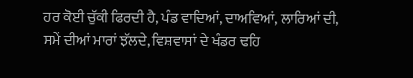ਹਰ ਕੋਈ ਚੁੱਕੀ ਫਿਰਦੀ ਹੈ, ਪੰਡ ਵਾਦਿਆਂ, ਦਾਅਵਿਆਂ, ਲਾਰਿਆਂ ਦੀ,
ਸਮੇਂ ਦੀਆਂ ਮਾਰਾਂ ਝੱਲਦੇ, ਵਿਸ਼ਵਾਸਾਂ ਦੇ ਖੰਡਰ ਢਹਿ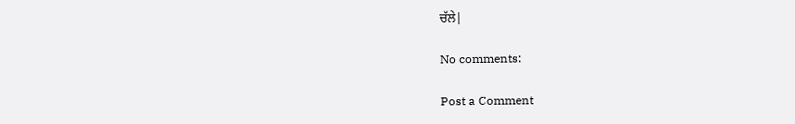ਚੱਲੇ|

No comments:

Post a Comment